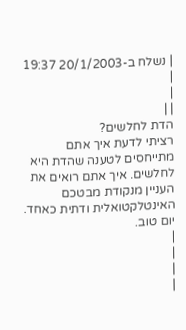| נשלח ב-20/1/2003 19:37 |
|
| |
הדת לחלשים?
רציתי לדעת איך אתם מתייחסים לטענה שהדת היא לחלשים. איך אתם רואים את העניין מנקודת מבטכם האינטלקטואלית ודתית כאחד.
יום טוב.
|
|
|
|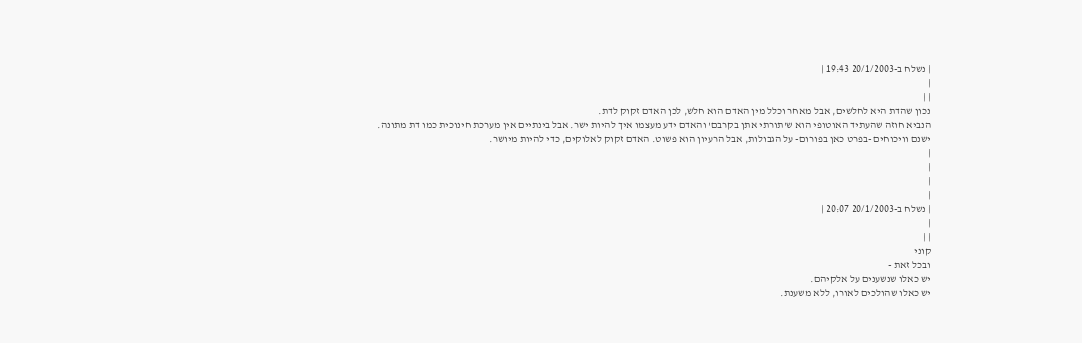| נשלח ב-20/1/2003 19:43 |
|
| |
נכון שהדת היא לחלשים, אבל מאחר וכלל מין האדם הוא חלש, לכן האדם זקוק לדת.
הנביא חוזה שהעתיד האוטופי הוא ש'תורתי אתן בקרבם' והאדם ידע מעצמו איך להיות ישר. אבל בינתיים אין מערכת חינוכית כמו דת מתונה.
ישנם וויכוחים -בפרט כאן בפורום- על הגבולות, אבל הרעיון הוא פשוט. האדם זקוק לאלוקים, כדי להיות מיושר.
|
|
|
|
| נשלח ב-20/1/2003 20:07 |
|
| |
קוני
ובכל זאת -
יש כאלו שנשענים על אלקיהם.
יש כאלו שהולכים לאורו, ללא משענת.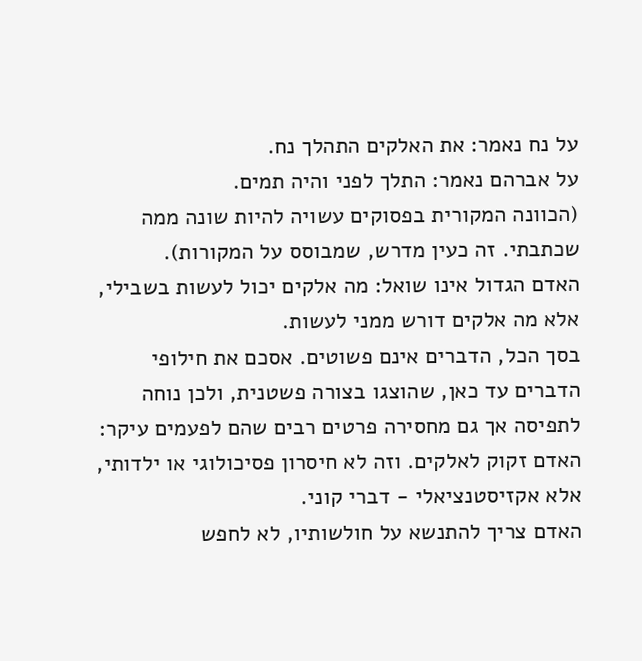על נח נאמר: את האלקים התהלך נח.
על אברהם נאמר: התלך לפני והיה תמים.
(הכוונה המקורית בפסוקים עשויה להיות שונה ממה שכתבתי. זה כעין מדרש, שמבוסס על המקורות).
האדם הגדול אינו שואל: מה אלקים יכול לעשות בשבילי,
אלא מה אלקים דורש ממני לעשות.
בסך הכל, הדברים אינם פשוטים. אסכם את חילופי הדברים עד כאן, שהוצגו בצורה פשטנית, ולכן נוחה לתפיסה אך גם מחסירה פרטים רבים שהם לפעמים עיקר:
האדם זקוק לאלקים. וזה לא חיסרון פסיכולוגי או ילדותי, אלא אקזיסטנציאלי - דברי קוני.
האדם צריך להתנשא על חולשותיו, לא לחפש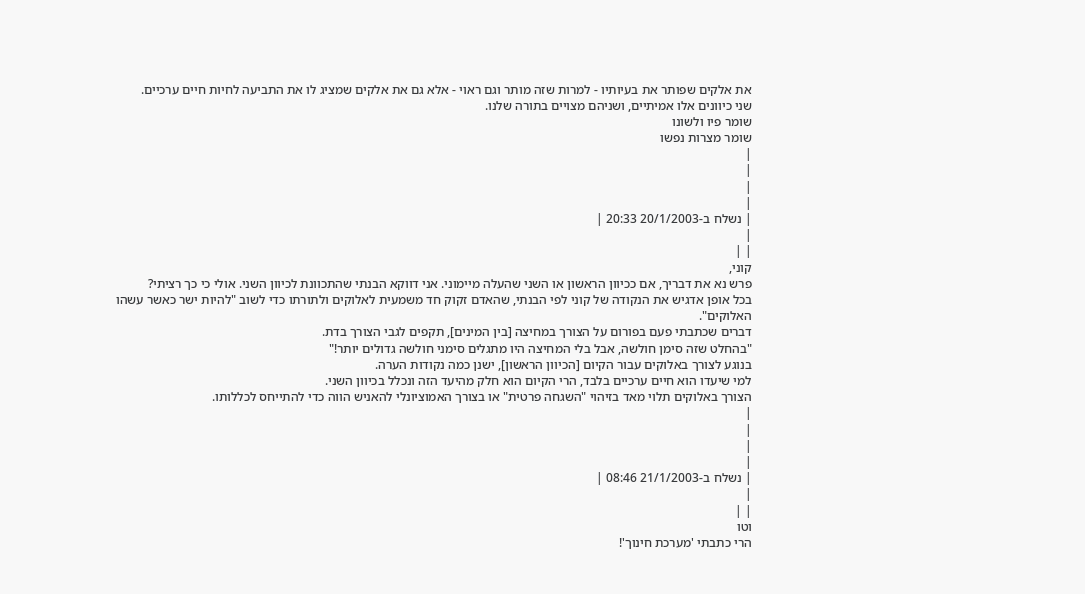את אלקים שפותר את בעיותיו - למרות שזה מותר וגם ראוי - אלא גם את אלקים שמציג לו את התביעה לחיות חיים ערכיים.
שני כיוונים אלו אמיתיים, ושניהם מצויים בתורה שלנו.
שומר פיו ולשונו
שומר מצרות נפשו
|
|
|
|
| נשלח ב-20/1/2003 20:33 |
|
| |
קוני,
פרש נא את דבריך, אם ככיוון הראשון או השני שהעלה מיימוני. אני דווקא הבנתי שהתכוונת לכיוון השני. אולי כי כך רציתי?
בכל אופן אדגיש את הנקודה של קוני לפי הבנתי, שהאדם זקוק חד משמעית לאלוקים ולתורתו כדי לשוב "להיות ישר כאשר עשהו האלוקים".
דברים שכתבתי פעם בפורום על הצורך במחיצה [בין המינים], תקפים לגבי הצורך בדת.
"בהחלט שזה סימן חולשה, אבל בלי המחיצה היו מתגלים סימני חולשה גדולים יותר!"
בנוגע לצורך באלוקים עבור הקיום [הכיוון הראשון], ישנן כמה נקודות הערה.
למי שיעדו הוא חיים ערכיים בלבד, הרי הקיום הוא חלק מהיעד הזה ונכלל בכיוון השני.
הצורך באלוקים תלוי מאד בזיהוי "השגחה פרטית" או בצורך האמוציונלי להאניש הווה כדי להתייחס לכללותו.
|
|
|
|
| נשלח ב-21/1/2003 08:46 |
|
| |
וטו
הרי כתבתי 'מערכת חינוך'!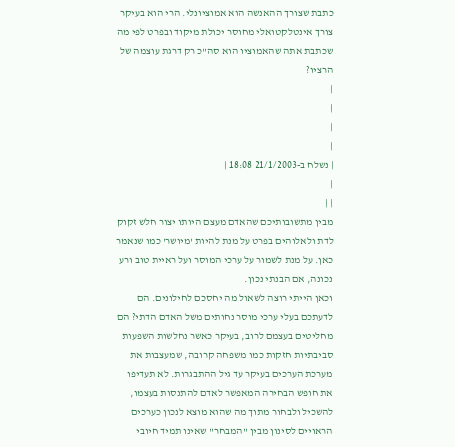כתבת שצורך ההאנשה הוא אמוציונלי. הרי הוא בעיקר צורך אינטלקטואלי מחוסר יכולת מיקוד ובפרט לפי מה שכתבת אתה שהאמוציו הוא סה"כ רק דרגת עוצמה של הרציו?
|
|
|
|
| נשלח ב-21/1/2003 18:08 |
|
| |
מבין מתשובותיכם שהאדם מעצם היותו יצור חלש זקוק לדת ולאלוהים בפרט על מנת להיות 'מיושר' כמו שנאמר כאן. על מנת לשמור על ערכי המוסר ועל ראיית טוב ורע נכונה, אם הבנתי נכון.
וכאן הייתי רוצה לשאול מה יחסכם לחילונים. הם לדעתכם בעלי ערכי מוסר נחותים משל האדם הדתי? הם מחליטים בעצמם לרוב, בעיקר כאשר נחלשות השפעות סביבתיות חזקות כמו משפחה קרובה, שמעצבות את מערכת הערכים בעיקר עד גיל ההתבגרות. לא תעדיפו את חופש הבחירה המאפשר לאדם להתנסות בעצמו, להשכיל ולבחור מתוך מה שהוא מוצא לנכון כערכים הראויים לסינון מבין "המבחר" שאינו תמיד חיובי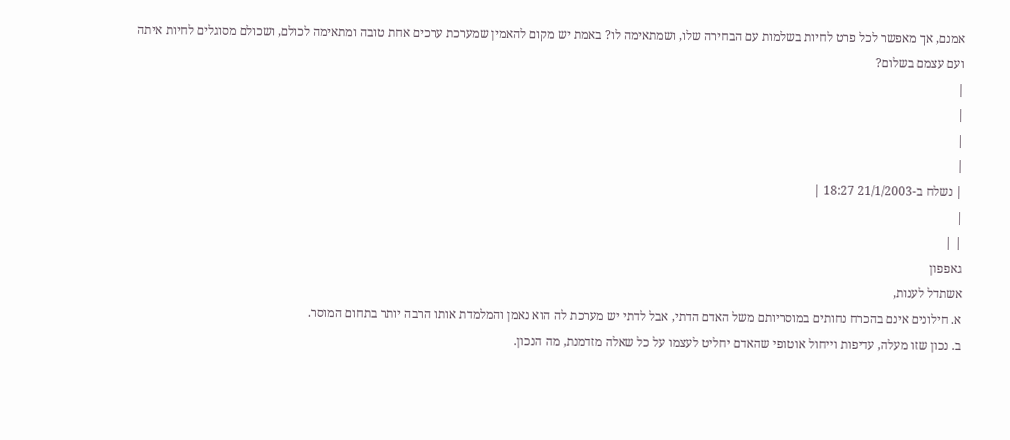אמנם, אך מאפשר לכל פרט לחיות בשלמות עם הבחירה שלו, ושמתאימה לו? באמת יש מקום להאמין שמערכת ערכים אחת טובה ומתאימה לכולם, ושכולם מסוגלים לחיות איתה ועם עצמם בשלום?
|
|
|
|
| נשלח ב-21/1/2003 18:27 |
|
| |
גאפפון
אשתדל לענות,
א. חילונים אינם בהכרח נחותים במוסריותם משל האדם הדתי, אבל לדתי יש מערכת לה הוא נאמן והמלמדת אותו הרבה יותר בתחום המוסר.
ב. נכון שזו מעלה, עדיפות וייחול אוטופי שהאדם יחליט לעצמו על כל שאלה מזדמנת, מה הנכון.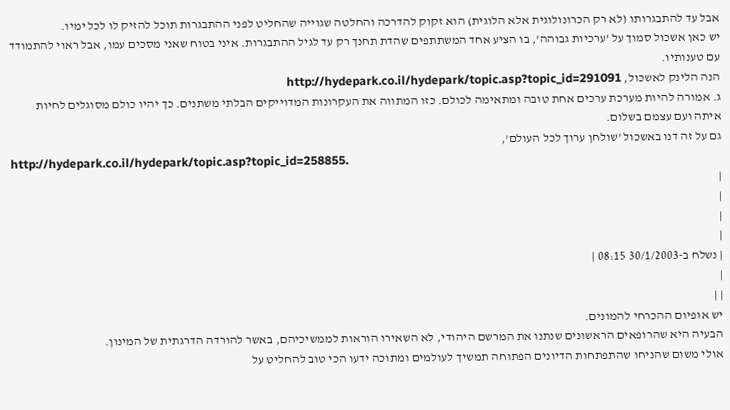אבל עד להתבגרותו (לא רק הכרונולוגית אלא הלוגית) הוא זקוק להדרכה והחלטה שגוייה שהחליט לפני ההתבגרות תוכל להזיק לו לכל ימיו.
יש כאן אשכול סמוך על 'ערכיות גבוהה', בו הציע אחד המשתתפים שהדת תחנך רק עד לגיל ההתבגרות. איני בטוח שאני מסכים עמו, אבל ראוי להתמודד עם טענותיו.
הנה הלינק לאשכול, http://hydepark.co.il/hydepark/topic.asp?topic_id=291091
ג. אמורה להיות מערכת ערכים אחת טובה ומתאימה לכולם. כזו המתווה את העקרונות המדוייקים הבלתי משתנים. כך יהיו כולם מסוגלים לחיות איתה ועם עצמם בשלום.
גם על זה דנו באשכול 'שולחן ערוך לכל העולם',
http://hydepark.co.il/hydepark/topic.asp?topic_id=258855.
|
|
|
|
| נשלח ב-30/1/2003 08:15 |
|
| |
יש אופיום ההכרחי להמונים.
הבעיה היא שהרופאים הראשונים שנתנו את המרשם היהודי, לא השאירו הוראות לממשיכיהם, באשר להורדה הדרגתית של המינון.
אולי משום שהניחו שהתפתחות הדיונים הפתוחה תמשיך לעולמים ומתוכה ידעו הכי טוב להחליט על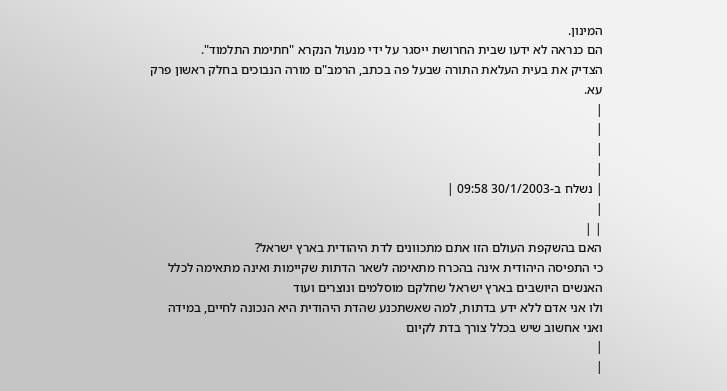המינון.
הם כנראה לא ידעו שבית החרושת ייסגר על ידי מנעול הנקרא "חתימת התלמוד".
הצדיק את בעית העלאת התורה שבעל פה בכתב, הרמב"ם מורה הנבוכים בחלק ראשון פרק עא.
|
|
|
|
| נשלח ב-30/1/2003 09:58 |
|
| |
האם בהשקפת העולם הזו אתם מתכוונים לדת היהודית בארץ ישראל?
כי התפיסה היהודית אינה בהכרח מתאימה לשאר הדתות שקיימות ואינה מתאימה לכלל האנשים היושבים בארץ ישראל שחלקם מוסלמים ונוצרים ועוד
ולו אני אדם ללא ידע בדתות, למה שאשתכנע שהדת היהודית היא הנכונה לחיים, במידה ואני אחשוב שיש בכלל צורך בדת לקיום
|
|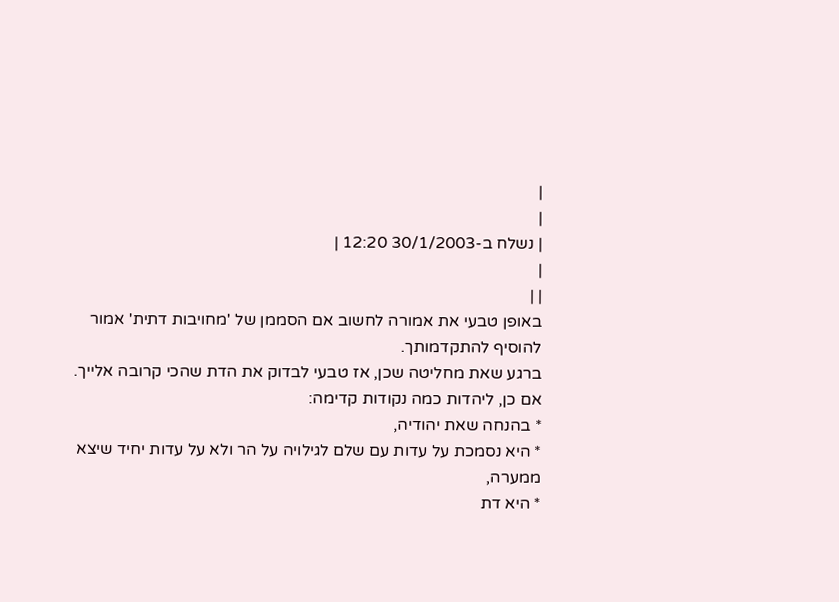|
|
| נשלח ב-30/1/2003 12:20 |
|
| |
באופן טבעי את אמורה לחשוב אם הסממן של 'מחויבות דתית' אמור להוסיף להתקדמותך.
ברגע שאת מחליטה שכן, אז טבעי לבדוק את הדת שהכי קרובה אלייך.
אם כן, ליהדות כמה נקודות קדימה:
* בהנחה שאת יהודיה,
* היא נסמכת על עדות עם שלם לגילויה על הר ולא על עדות יחיד שיצא ממערה,
* היא דת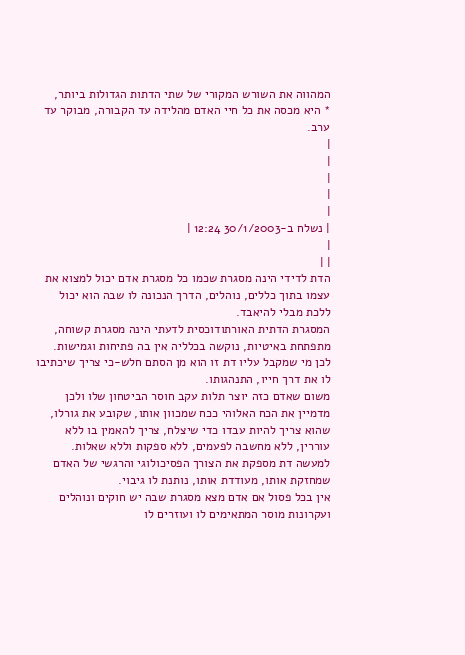המהווה את השורש המקורי של שתי הדתות הגדולות ביותר,
* היא מכסה את כל חיי האדם מהלידה עד הקבורה, מבוקר עד ערב.
|
|
|
|
|
| נשלח ב-30/1/2003 12:24 |
|
| |
הדת לדידי הינה מסגרת שכמו כל מסגרת אדם יכול למצוא את עצמו בתוך כללים, נוהלים, הדרך הנכונה לו שבה הוא יכול ללכת מבלי להיאבד.
המסגרת הדתית האורתודוכסית לדעתי הינה מסגרת קשוחה, מתפתחת באיטיות, נוקשה בכלליה אין בה פתיחות וגמישות.
לכן מי שמקבל עליו דת זו הוא מן הסתם חלש-כי צריך שיכתיבו לו את דרך חייו, התנהגותו.
משום שאדם כזה יוצר תלות עקב חוסר הביטחון שלו ולכן מדמיין את הכח האלוהי ככח שמכוון אותו, שקובע את גורלו, שהוא צריך להיות עבדו כדי שיצלח, צריך להאמין בו ללא עוררין, ללא מחשבה לפעמים, ללא ספקות וללא שאלות.
למעשה דת מספקת את הצורך הפסיכולוגי והרגשי של האדם שמחזקת אותו, מעודדת אותו, נותנת לו גיבוי.
אין בכל פסול אם אדם מצא מסגרת שבה יש חוקים ונוהלים ועקרונות מוסר המתאימים לו ועוזרים לו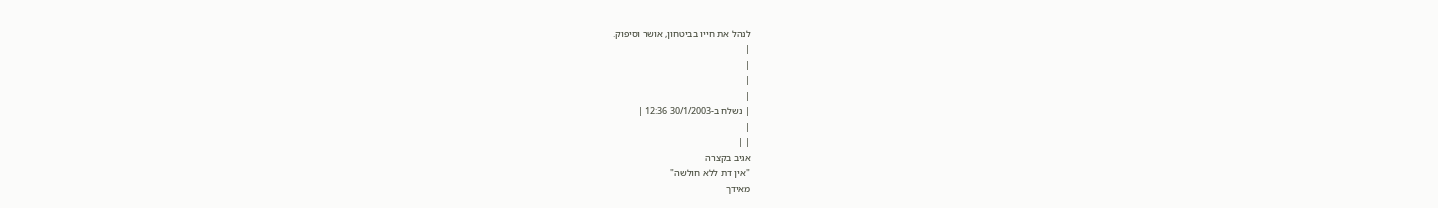לנהל את חייו בביטחון, אושר וסיפוק.
|
|
|
|
| נשלח ב-30/1/2003 12:36 |
|
| |
אגיב בקצרה
"אין דת ללא חולשה"
מאידך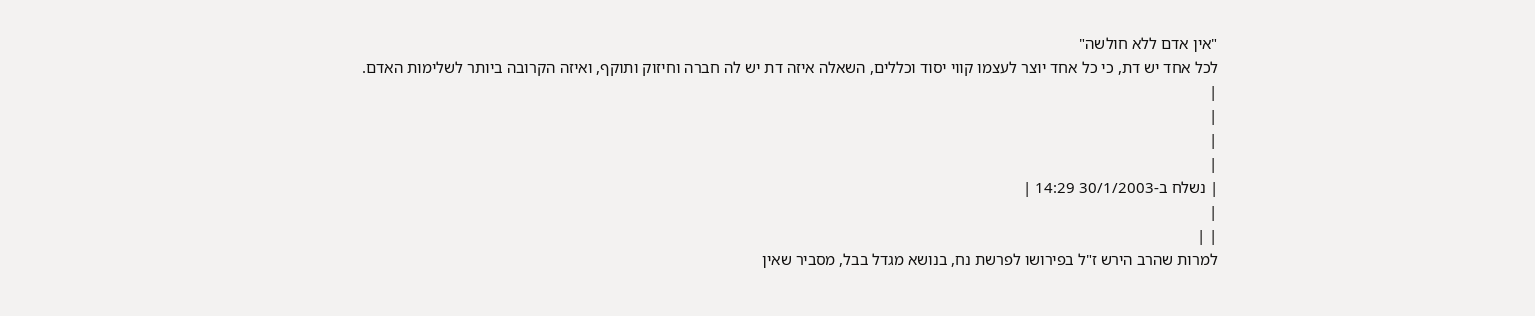"אין אדם ללא חולשה"
לכל אחד יש דת, כי כל אחד יוצר לעצמו קווי יסוד וכללים, השאלה איזה דת יש לה חברה וחיזוק ותוקף, ואיזה הקרובה ביותר לשלימות האדם.
|
|
|
|
| נשלח ב-30/1/2003 14:29 |
|
| |
למרות שהרב הירש ז"ל בפירושו לפרשת נח, בנושא מגדל בבל, מסביר שאין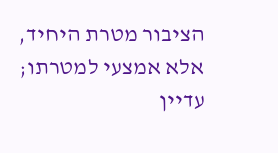הציבור מטרת היחיד, אלא אמצעי למטרתו; עדיין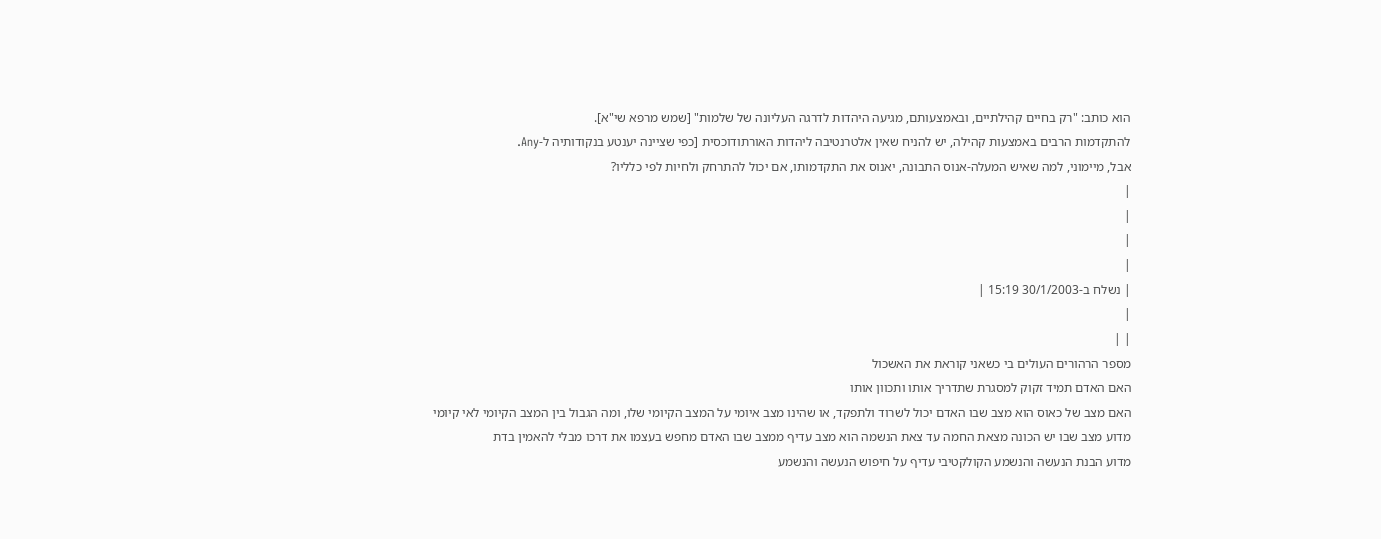הוא כותב: "רק בחיים קהילתיים, ובאמצעותם, מגיעה היהדות לדרגה העליונה של שלמות" [שמש מרפא שי"א].
להתקדמות הרבים באמצעות קהילה, יש להניח שאין אלטרנטיבה ליהדות האורתודוכסית [כפי שציינה יענטע בנקודותיה ל-Any.
אבל, מיימוני, למה שאיש המעלה-אנוס התבונה, יאנוס את התקדמותו, אם יכול להתרחק ולחיות לפי כלליו?
|
|
|
|
| נשלח ב-30/1/2003 15:19 |
|
| |
מספר הרהורים העולים בי כשאני קוראת את האשכול
האם האדם תמיד זקוק למסגרת שתדריך אותו ותכוון אותו
האם מצב של כאוס הוא מצב שבו האדם יכול לשרוד ולתפקד, או שהינו מצב איומי על המצב הקיומי שלו, ומה הגבול בין המצב הקיומי לאי קיומי
מדוע מצב שבו יש הכונה מצאת החמה עד צאת הנשמה הוא מצב עדיף ממצב שבו האדם מחפש בעצמו את דרכו מבלי להאמין בדת
מדוע הבנת הנעשה והנשמע הקולקטיבי עדיף על חיפוש הנעשה והנשמע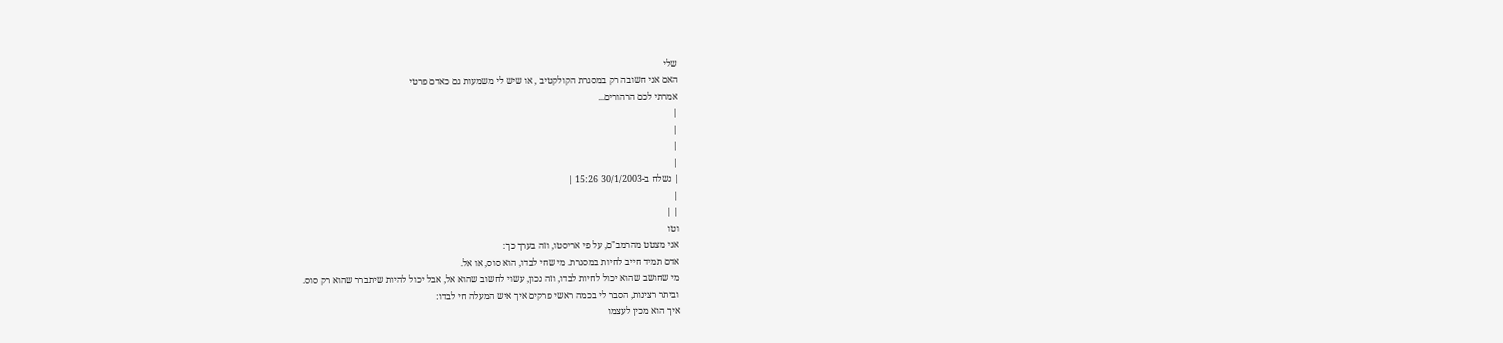שלי
האם אני חשובה רק במסגרת הקולקטיב , או שיש לי משמעות גם כאדם פרטי
אמרתי לכם הרהורים...
|
|
|
|
| נשלח ב-30/1/2003 15:26 |
|
| |
וטו
אני מצטט מהרמב"ם, על פי אריסטו, וזה בערך כך:
אדם תמיד חייב לחיות במסגרת. מי שחי לבדו, הוא סוס, או אל.
מי שחושב שהוא יכול לחיות לבדו, וזה נכון, עשוי לחשוב שהוא אל, אבל יכול להיות שיתברר שהוא רק סוס.
וביתר רצינות, הסבר לי בכמה ראשי פרקים איך איש המעלה חי לבדו:
איך הוא מכין לעצמו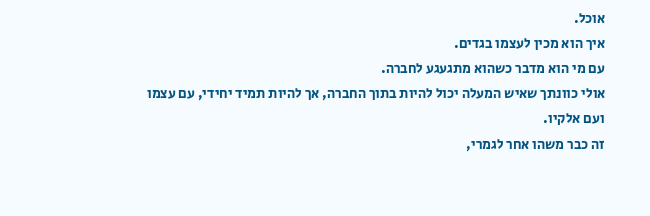אוכל.
איך הוא מכין לעצמו בגדים.
עם מי הוא מדבר כשהוא מתגעגע לחברה.
אולי כוונתך שאיש המעלה יכול להיות בתוך החברה, אך להיות תמיד יחידי, עם עצמו ועם אלקיו.
זה כבר משהו אחר לגמרי,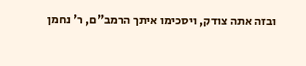ובזה אתה צודק, ויסכימו איתך הרמב"ם, ר' נחמן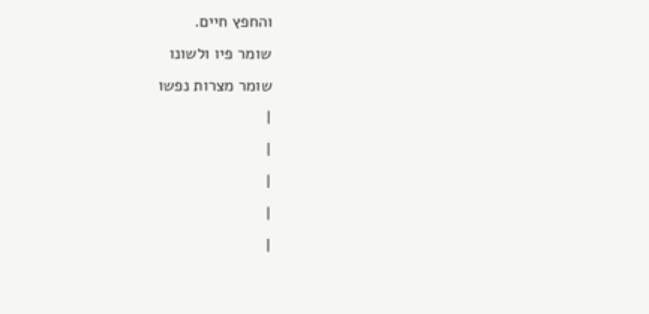והחפץ חיים.
שומר פיו ולשונו
שומר מצרות נפשו
|
|
|
|
|